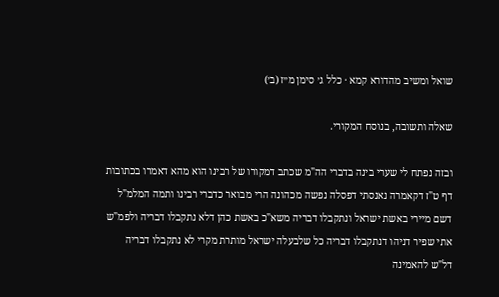שואל ומשיב מהדורא קמא · כלל ג׳ סימן מ״ז (ב׳)

שאלה ותשובה, בנוסח המקורי.

ובזה נפתח לי שערי בינה בדברי הה"מ שכתב דמקורו של רבינו הוא מהא דאמרו בכתובות דף ט"ז דקאמרה נאנסתי דפסלה נפשה מכהונה הרי מבואר כדברי רבינו ותמה המלמ"ל דשם מיירי באשת ישראל ונתקבלו דבריה משא"כ באשת כהן דלא נתקבלו דבריה ולפמ"ש אתי שפיר דניהו דנתקבלו דבריה כל שלבעלה ישראל מותרת מקרי לא נתקבלו דבריה דל"ש להאמינה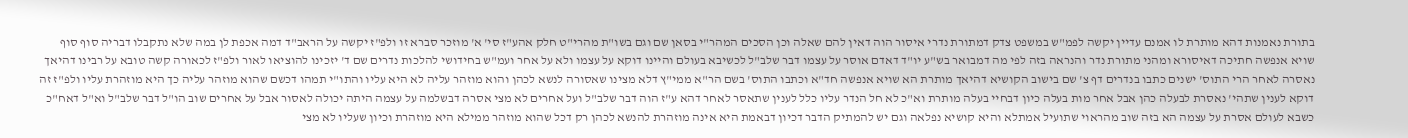בתורת נאמנות דהא מותרת לו אמנם עדיין יקשה לפמ"ש במשפט צדק דמתורת נדרי איסור הוה דאין להם שאלה וכן הסכים המהר"י בסאן שם וגם בשו"ת מהרי"ט חלק אהע"ז סי' א' מוזכר סברא זו ולפ"ז יקשה על הראב"ד דמה אכפת לן במה שלא נתקבלו דבריה סוף סוף שויא אנפשה חתיכה דאיסורא ומהני מתורת נדר והנראה בזה לפי מה דמבואר בש"ע יו"ד דאדם אוסר על עצמו דבר שלב"ל לכשיבא בעולם והיינו דוקא על עצמו ולא על אחר ועמ"ש בחידושי להלכות נדרים שם ד' יזכינו להוציאו לאור ולפ"ז לכאורה קשה טובא על רבינו דהיאך נאסרה לאחר הרי התוס' ישנים כתבו בנדרים דף צ' שם בישוב הקושיא דהיאך מותרת הא שויא אנפשה חד"א וכתבו התוס' בשם הר"א ממי"ץ דלא מצינו שאסורה לנשא לכהן והוא מוזהר עליה לא היא עליו והתו"י תמהו דכשם שהוא מוזהר עליה כך היא מוזהרת עליו ולפ"ז זה דוקא לענין שתהי' נאסרת לבעלה כהן אבל אחר מות בעלה כיון דבחיי בעלה מותרת וא"כ לא חל הנדר עליו כלל לענין שתאסר לאחר דהא ע"ז הוה דבר שלב"ל ועל אחרים לא מצי אסרה דבשלמה על עצמה היתה יכולה לאסור אבל על אחרים שוב הו"ל דבר שלב"ל וא"ל דאח"כ כשבא לעולם אסרת על עצמה הא בזה שוב מהראוי שתועיל אמתלא והיא קושיא נפלאה וגם יש להמתיק הדבר דכיון דבאמת היא אינה מוזהרת להנשא לכהן רק דכל שהוא מוזהר ממילא היא מוזהרת וכיון שעליו לא מצי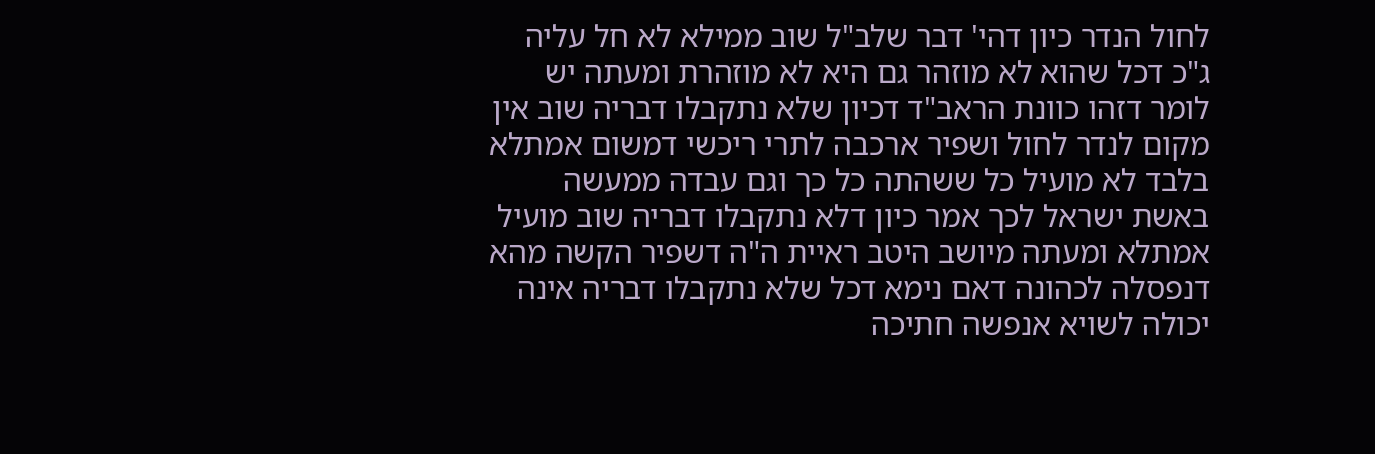לחול הנדר כיון דהי' דבר שלב"ל שוב ממילא לא חל עליה ג"כ דכל שהוא לא מוזהר גם היא לא מוזהרת ומעתה יש לומר דזהו כוונת הראב"ד דכיון שלא נתקבלו דבריה שוב אין מקום לנדר לחול ושפיר ארכבה לתרי ריכשי דמשום אמתלא בלבד לא מועיל כל ששהתה כל כך וגם עבדה ממעשה באשת ישראל לכך אמר כיון דלא נתקבלו דבריה שוב מועיל אמתלא ומעתה מיושב היטב ראיית ה"ה דשפיר הקשה מהא דנפסלה לכהונה דאם נימא דכל שלא נתקבלו דבריה אינה יכולה לשויא אנפשה חתיכה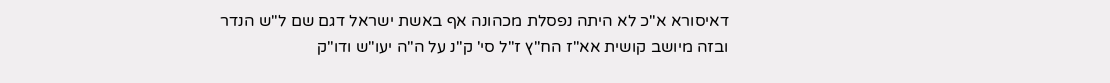דאיסורא א"כ לא היתה נפסלת מכהונה אף באשת ישראל דגם שם ל"ש הנדר ובזה מיושב קושית אא"ז הח"ץ ז"ל סי' ק"נ על ה"ה יעו"ש ודו"ק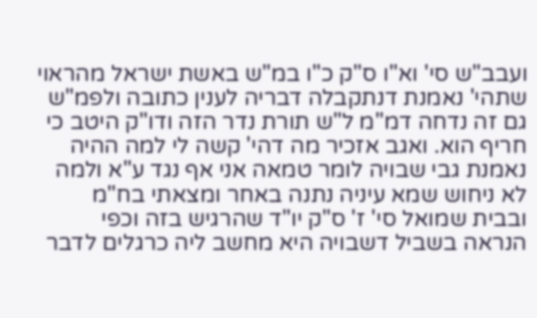ועבב"ש סי' וא"ו ס"ק כ"ו במ"ש באשת ישראל מהראוי שתהי' נאמנת דנתקבלה דבריה לענין כתובה ולפמ"ש גם זה נדחה דמ"מ ל"ש תורת נדר הזה ודו"ק היטב כי חריף הוא. ואגב אזכיר מה דהי' קשה לי למה ההיה נאמנת גבי שבויה לומר טמאה אני אף נגד ע"א ולמה לא ניחוש שמא עיניה נתנה באחר ומצאתי בח"מ ובבית שמואל סי' ז' ס"ק יו"ד שהרגיש בזה וכפי הנראה בשביל דשבויה היא מחשב ליה כרגלים לדבר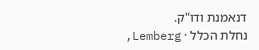דנאמנת ודו"ק.
נחלת הכלל · Lemberg,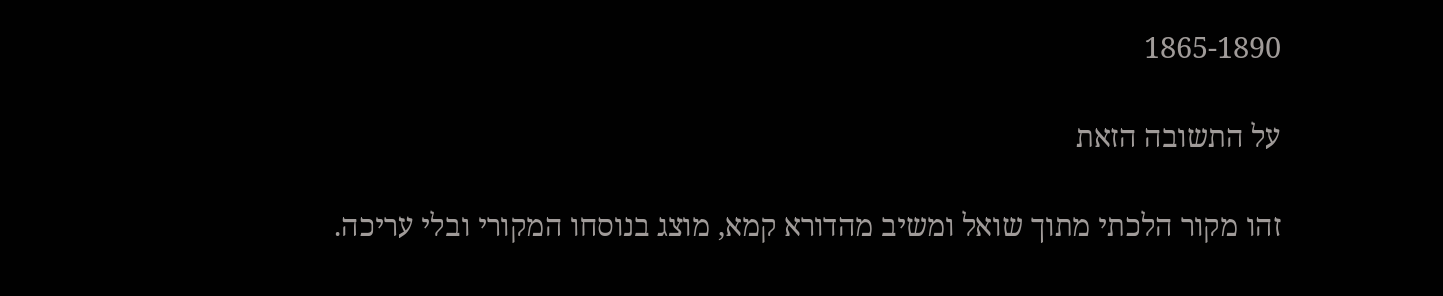1865-1890

על התשובה הזאת

זהו מקור הלכתי מתוך שואל ומשיב מהדורא קמא, מוצג בנוסחו המקורי ובלי עריכה.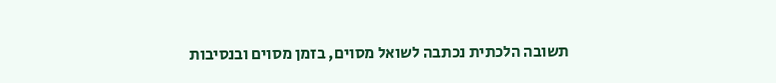תשובה הלכתית נכתבה לשואל מסוים, בזמן מסוים ובנסיבות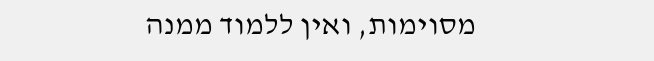מסוימות, ואין ללמוד ממנה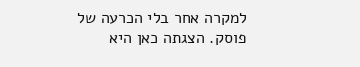למקרה אחר בלי הכרעה של פוסק. הצגתה כאן היא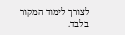לצורך לימוד המקור בלבד.